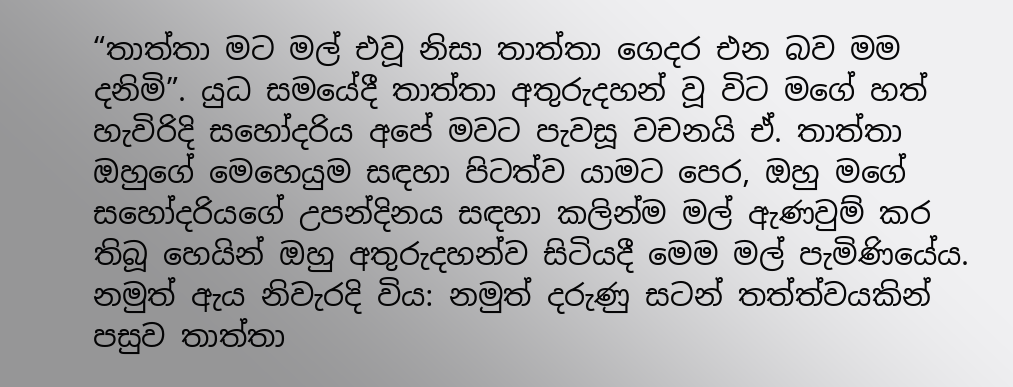“තාත්තා මට මල් එවූ නිසා තාත්තා ගෙදර එන බව මම දනිමි”. යුධ සමයේදී තාත්තා අතුරුදහන් වූ විට මගේ හත් හැවිරිදි සහෝදරිය අපේ මවට පැවසූ වචනයි ඒ. තාත්තා ඔහුගේ මෙහෙයුම සඳහා පිටත්ව යාමට පෙර, ඔහු මගේ සහෝදරියගේ උපන්දිනය සඳහා කලින්ම මල් ඇණවුම් කර තිබූ හෙයින් ඔහු අතුරුදහන්ව සිටියදී මෙම මල් පැමිණියේය. නමුත් ඇය නිවැරදි විය: නමුත් දරුණු සටන් තත්ත්වයකින් පසුව තාත්තා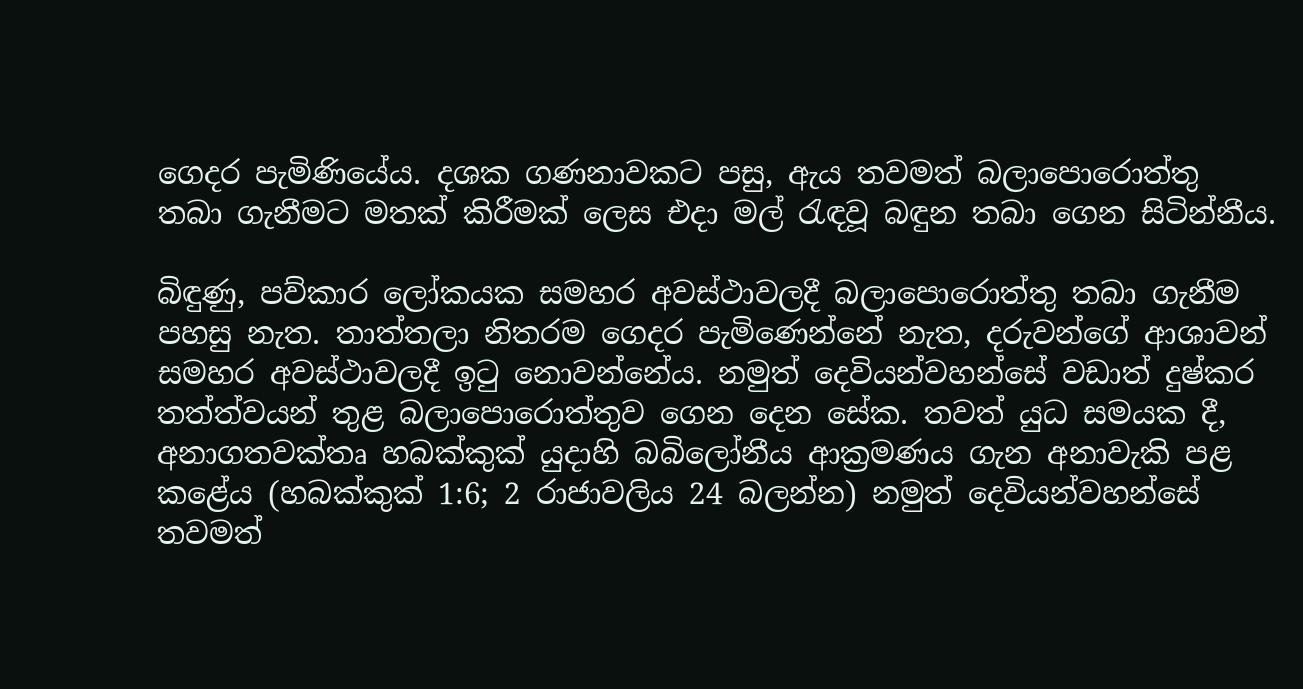ගෙදර පැමිණියේය. දශක ගණනාවකට පසු, ඇය තවමත් බලාපොරොත්තු තබා ගැනීමට මතක් කිරීමක් ලෙස එදා මල් රැඳවූ බඳුන තබා ගෙන සිටින්නීය.

බිඳුණු, පව්කාර ලෝකයක සමහර අවස්ථාවලදී බලාපොරොත්තු තබා ගැනීම පහසු නැත. තාත්තලා නිතරම ගෙදර පැමිණෙන්නේ නැත, දරුවන්ගේ ආශාවන් සමහර අවස්ථාවලදී ඉටු නොවන්නේය. නමුත් දෙවියන්වහන්සේ වඩාත් දුෂ්කර තත්ත්වයන් තුළ බලාපොරොත්තුව ගෙන දෙන සේක. තවත් යුධ සමයක දී, අනාගතවක්තෘ හබක්කුක් යුදාහි බබිලෝනීය ආක්‍රමණය ගැන අනාවැකි පළ කළේය (හබක්කුක් 1:6; 2 රාජාවලිය 24 බලන්න) නමුත් දෙවියන්වහන්සේ තවමත්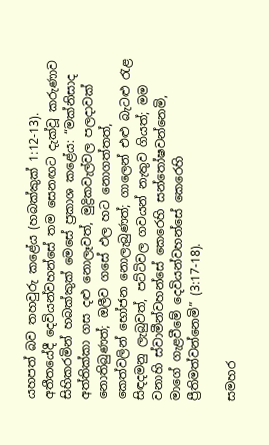යහපත් බව තහවුරු කළේය (හබක්කුක් 1:12-13). අතීතයේදී දෙවියන්වහන්සේ තම සෙනඟට දැක්වූ කරුණාව සිහිකරමින් හබක්කුක් මෙසේ ප්‍රකාශ කළේය: “මක්නිසාද අත්තික්කා ගස දළු නොලෑවත්, මුද්‍රිකවැල්වල පලදාවක් නොතිබුණත්; ඔලීව ගසේ ඵල හට නොගත්තත්, කෙත්වලින් භෝජන නොලැබුණත්; ගාලෙන් එළු බැටළු රැළ සිඳදමනු ලැබුවත්, පට්ටිවල ගවයන් නැතුව ගියත්; මම වනාහි ස්වාමීන්වහන්සේ කෙරෙහි සන්තෝෂවන්නෙමි, මාගේ ගැළවීමේ දෙවියන්වහන්සේ කෙරෙහි ප්‍රීතිමත්වන්නෙමි” (3:17-18).

සමහර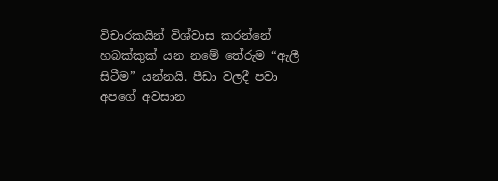විචාරකයින් විශ්වාස කරන්නේ හබක්කුක් යන නමේ තේරුම “ඇලී සිටීම” යන්නයි. පීඩා වලදී පවා අපගේ අවසාන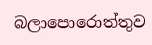බලාපොරොත්තුව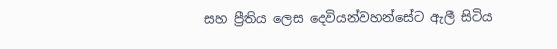සහ ප්‍රීතිය ලෙස දෙවියන්වහන්සේට ඇලී සිටිය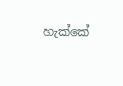හැක්කේ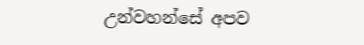උන්වහන්සේ අපව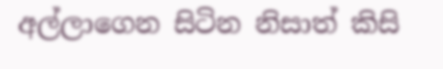අල්ලාගෙන සිටින නිසාත් කිසි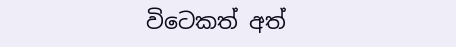විටෙකත් අත්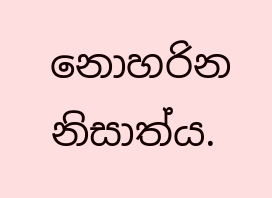නොහරින නිසාත්ය.